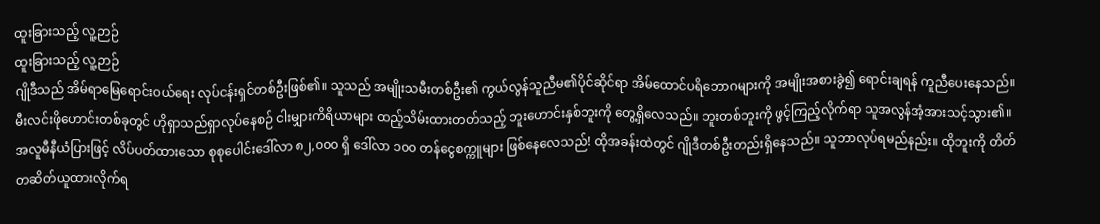ထူးခြားသည့် လူ့ဉာဉ်
ထူးခြားသည့် လူ့ဉာဉ်
ဂျိုဒီသည် အိမ်ရာမြေရောင်းဝယ်ရေး လုပ်ငန်းရှင်တစ်ဦးဖြစ်၏။ သူသည် အမျိုးသမီးတစ်ဦး၏ ကွယ်လွန်သူညီမ၏ပိုင်ဆိုင်ရာ အိမ်ထောင်ပရိဘောဂများကို အမျိုးအစားခွဲ၍ ရောင်းချရန် ကူညီပေးနေသည်။ မီးလင်းဖိုဟောင်းတစ်ခုတွင် ဟိုရှာသည်ရှာလုပ်နေစဉ် ငါးမျှားကိရိယာများ ထည့်သိမ်းထားတတ်သည့် ဘူးဟောင်းနှစ်ဘူးကို တွေ့ရှိလေသည်။ ဘူးတစ်ဘူးကို ဖွင့်ကြည့်လိုက်ရာ သူအလွန်အံ့အားသင့်သွား၏။ အလူမီနီယံပြားဖြင့် လိပ်ပတ်ထားသော စုစုပေါင်းဒေါ်လာ ၈၂,၀၀၀ ရှိ ဒေါ်လာ ၁၀၀ တန်ငွေစက္ကူများ ဖြစ်နေလေသည်! ထိုအခန်းထဲတွင် ဂျိုဒီတစ်ဦးတည်းရှိနေသည်။ သူဘာလုပ်ရမည်နည်း။ ထိုဘူးကို တိတ်တဆိတ်ယူထားလိုက်ရ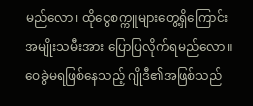မည်လော၊ ထိုငွေစက္ကူများတွေ့ရှိကြောင်း အမျိုးသမီးအား ပြောပြလိုက်ရမည်လော။
ဝေခွဲမရဖြစ်နေသည့် ဂျိုဒီ၏အဖြစ်သည်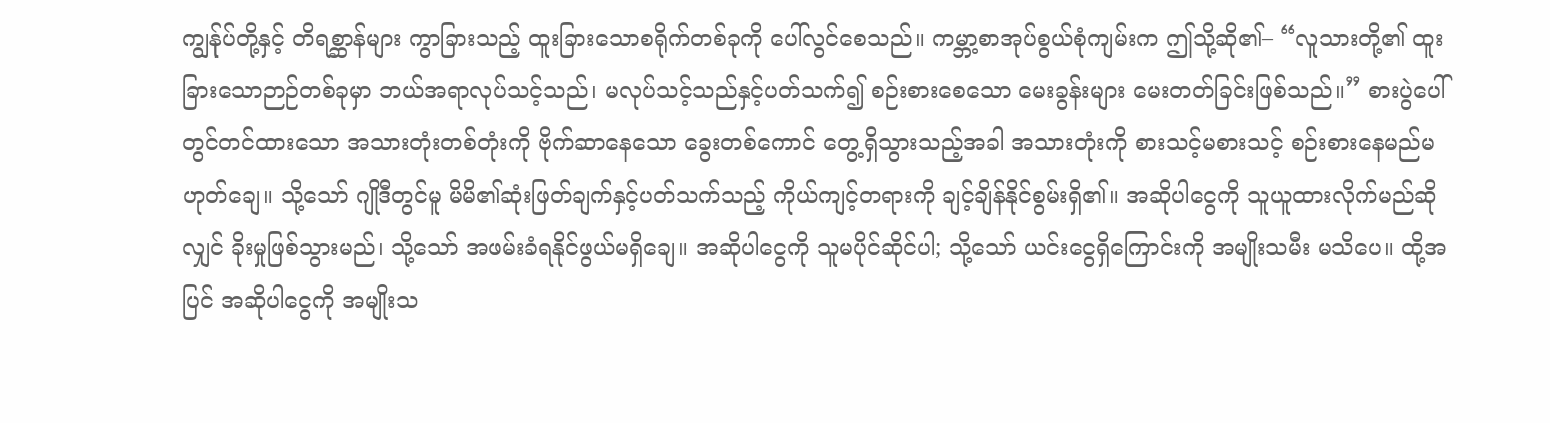ကျွန်ုပ်တို့နှင့် တိရစ္ဆာန်များ ကွာခြားသည့် ထူးခြားသောစရိုက်တစ်ခုကို ပေါ်လွင်စေသည်။ ကမ္ဘာ့စာအုပ်စွယ်စုံကျမ်းက ဤသို့ဆို၏– “လူသားတို့၏ ထူးခြားသောဉာဉ်တစ်ခုမှာ ဘယ်အရာလုပ်သင့်သည်၊ မလုပ်သင့်သည်နှင့်ပတ်သက်၍ စဉ်းစားစေသော မေးခွန်းများ မေးတတ်ခြင်းဖြစ်သည်။” စားပွဲပေါ်တွင်တင်ထားသော အသားတုံးတစ်တုံးကို ဗိုက်ဆာနေသော ခွေးတစ်ကောင် တွေ့ရှိသွားသည့်အခါ အသားတုံးကို စားသင့်မစားသင့် စဉ်းစားနေမည်မဟုတ်ချေ။ သို့သော် ဂျိုဒီတွင်မူ မိမိ၏ဆုံးဖြတ်ချက်နှင့်ပတ်သက်သည့် ကိုယ်ကျင့်တရားကို ချင့်ချိန်နိုင်စွမ်းရှိ၏။ အဆိုပါငွေကို သူယူထားလိုက်မည်ဆိုလျှင် ခိုးမှုဖြစ်သွားမည်၊ သို့သော် အဖမ်းခံရနိုင်ဖွယ်မရှိချေ။ အဆိုပါငွေကို သူမပိုင်ဆိုင်ပါ; သို့သော် ယင်းငွေရှိကြောင်းကို အမျိုးသမီး မသိပေ။ ထို့အပြင် အဆိုပါငွေကို အမျိုးသ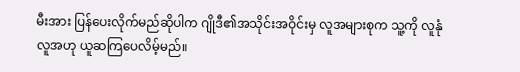မီးအား ပြန်ပေးလိုက်မည်ဆိုပါက ဂျိုဒီ၏အသိုင်းအဝိုင်းမှ လူအများစုက သူ့ကို လူနုံလူအဟု ယူဆကြပေလိမ့်မည်။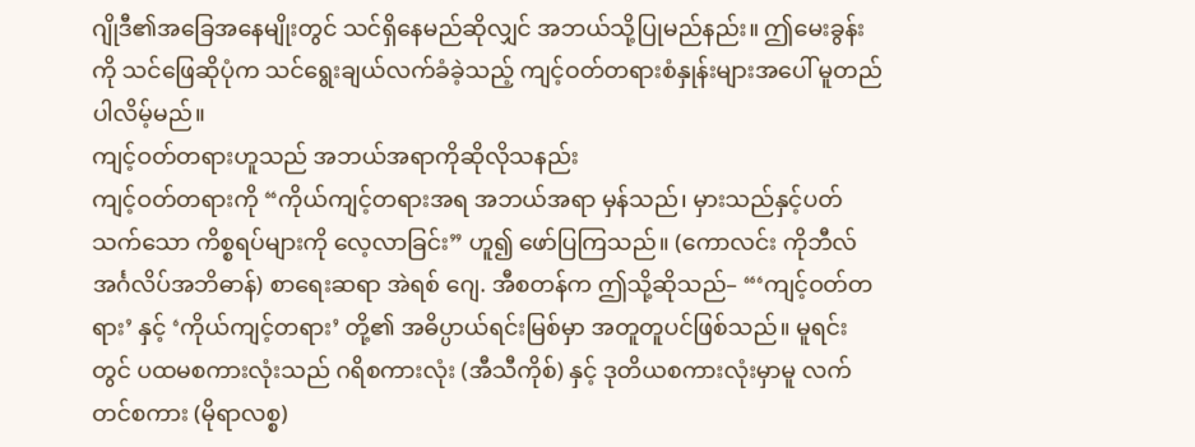ဂျိုဒီ၏အခြေအနေမျိုးတွင် သင်ရှိနေမည်ဆိုလျှင် အဘယ်သို့ပြုမည်နည်း။ ဤမေးခွန်းကို သင်ဖြေဆိုပုံက သင်ရွေးချယ်လက်ခံခဲ့သည့် ကျင့်ဝတ်တရားစံနှုန်းများအပေါ် မူတည်ပါလိမ့်မည်။
ကျင့်ဝတ်တရားဟူသည် အဘယ်အရာကိုဆိုလိုသနည်း
ကျင့်ဝတ်တရားကို “ကိုယ်ကျင့်တရားအရ အဘယ်အရာ မှန်သည်၊ မှားသည်နှင့်ပတ်သက်သော ကိစ္စရပ်များကို လေ့လာခြင်း” ဟူ၍ ဖော်ပြကြသည်။ (ကောလင်း ကိုဘီလ် အင်္ဂလိပ်အဘိဓာန်) စာရေးဆရာ အဲရစ် ဂျေ. အီစတန်က ဤသို့ဆိုသည်– “‘ကျင့်ဝတ်တရား’ နှင့် ‘ကိုယ်ကျင့်တရား’ တို့၏ အဓိပ္ပာယ်ရင်းမြစ်မှာ အတူတူပင်ဖြစ်သည်။ မူရင်းတွင် ပထမစကားလုံးသည် ဂရိစကားလုံး (အီသီကိုစ်) နှင့် ဒုတိယစကားလုံးမှာမူ လက်တင်စကား (မိုရာလစ္စ)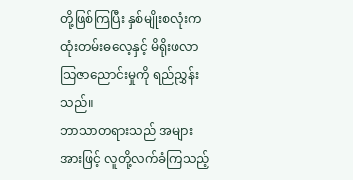တို့ဖြစ်ကြပြီး နှစ်မျိုးစလုံးက ထုံးတမ်းဓလေ့နှင့် မိရိုးဖလာသြဇာညောင်းမှုကို ရည်ညွှန်းသည်။
ဘာသာတရားသည် အများအားဖြင့် လူတို့လက်ခံကြသည့်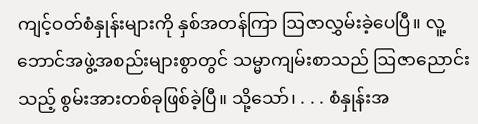ကျင့်ဝတ်စံနှုန်းများကို နှစ်အတန်ကြာ ဩဇာလွှမ်းခဲ့ပေပြီ။ လူ့ဘောင်အဖွဲ့အစည်းများစွာတွင် သမ္မာကျမ်းစာသည် ဩဇာညောင်းသည့် စွမ်းအားတစ်ခုဖြစ်ခဲ့ပြီ။ သို့သော်၊ . . . စံနှုန်းအ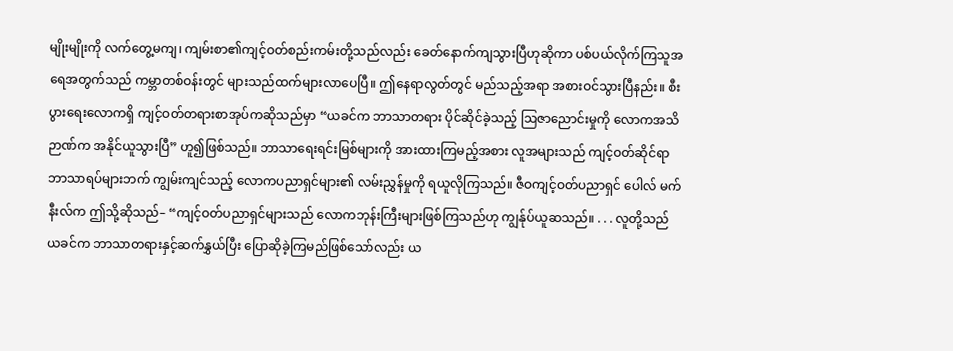မျိုးမျိုးကို လက်တွေ့မကျ၊ ကျမ်းစာ၏ကျင့်ဝတ်စည်းကမ်းတို့သည်လည်း ခေတ်နောက်ကျသွားပြီဟုဆိုကာ ပစ်ပယ်လိုက်ကြသူအရေအတွက်သည် ကမ္ဘာတစ်ဝန်းတွင် များသည်ထက်များလာပေပြီ။ ဤနေရာလွတ်တွင် မည်သည့်အရာ အစားဝင်သွားပြီနည်း။ စီးပွားရေးလောကရှိ ကျင့်ဝတ်တရားစာအုပ်ကဆိုသည်မှာ “ယခင်က ဘာသာတရား ပိုင်ဆိုင်ခဲ့သည့် ဩဇာညောင်းမှုကို လောကအသိဉာဏ်က အနိုင်ယူသွားပြီ” ဟူ၍ဖြစ်သည်။ ဘာသာရေးရင်းမြစ်များကို အားထားကြမည့်အစား လူအများသည် ကျင့်ဝတ်ဆိုင်ရာဘာသာရပ်များဘက် ကျွမ်းကျင်သည့် လောကပညာရှင်များ၏ လမ်းညွှန်မှုကို ရယူလိုကြသည်။ ဇီဝကျင့်ဝတ်ပညာရှင် ပေါလ် မက်နီးလ်က ဤသို့ဆိုသည်– “ကျင့်ဝတ်ပညာရှင်များသည် လောကဘုန်းကြီးများဖြစ်ကြသည်ဟု ကျွန်ုပ်ယူဆသည်။ . . . လူတို့သည် ယခင်က ဘာသာတရားနှင့်ဆက်နွှယ်ပြီး ပြောဆိုခဲ့ကြမည်ဖြစ်သော်လည်း ယ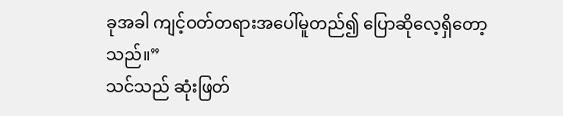ခုအခါ ကျင့်ဝတ်တရားအပေါ်မူတည်၍ ပြောဆိုလေ့ရှိတော့သည်။”
သင်သည် ဆုံးဖြတ်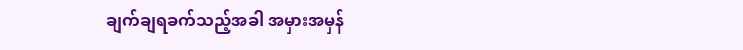ချက်ချရခက်သည့်အခါ အမှားအမှန်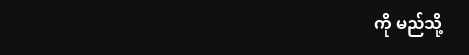ကို မည်သို့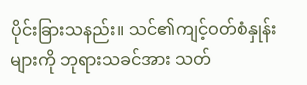ပိုင်းခြားသနည်း။ သင်၏ကျင့်ဝတ်စံနှုန်းများကို ဘုရားသခင်အား သတ်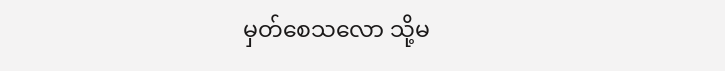မှတ်စေသလော သို့မ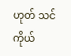ဟုတ် သင်ကိုယ်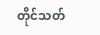တိုင်သတ်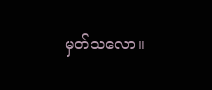မှတ်သလော။